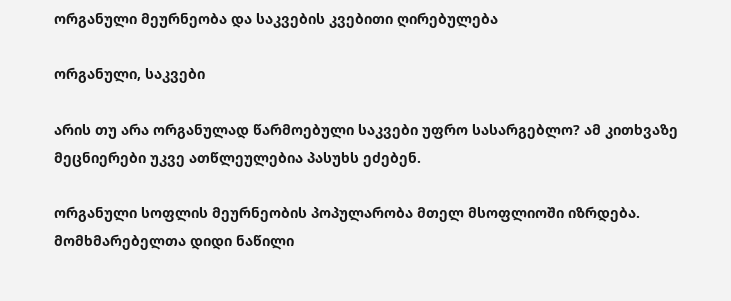ორგანული მეურნეობა და საკვების კვებითი ღირებულება

ორგანული, საკვები

არის თუ არა ორგანულად წარმოებული საკვები უფრო სასარგებლო? ამ კითხვაზე მეცნიერები უკვე ათწლეულებია პასუხს ეძებენ.

ორგანული სოფლის მეურნეობის პოპულარობა მთელ მსოფლიოში იზრდება. მომხმარებელთა დიდი ნაწილი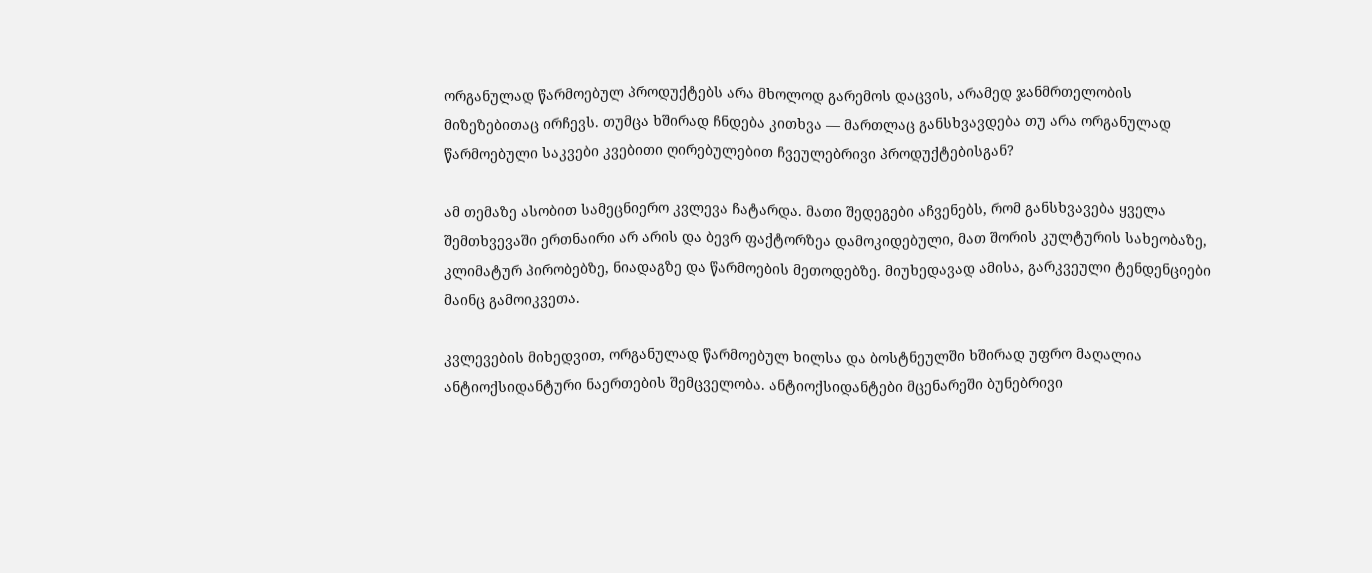ორგანულად წარმოებულ პროდუქტებს არა მხოლოდ გარემოს დაცვის, არამედ ჯანმრთელობის მიზეზებითაც ირჩევს. თუმცა ხშირად ჩნდება კითხვა — მართლაც განსხვავდება თუ არა ორგანულად წარმოებული საკვები კვებითი ღირებულებით ჩვეულებრივი პროდუქტებისგან?

ამ თემაზე ასობით სამეცნიერო კვლევა ჩატარდა. მათი შედეგები აჩვენებს, რომ განსხვავება ყველა შემთხვევაში ერთნაირი არ არის და ბევრ ფაქტორზეა დამოკიდებული, მათ შორის კულტურის სახეობაზე, კლიმატურ პირობებზე, ნიადაგზე და წარმოების მეთოდებზე. მიუხედავად ამისა, გარკვეული ტენდენციები მაინც გამოიკვეთა.

კვლევების მიხედვით, ორგანულად წარმოებულ ხილსა და ბოსტნეულში ხშირად უფრო მაღალია ანტიოქსიდანტური ნაერთების შემცველობა. ანტიოქსიდანტები მცენარეში ბუნებრივი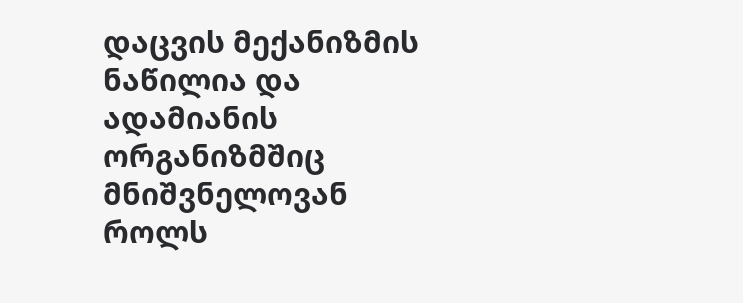დაცვის მექანიზმის ნაწილია და ადამიანის ორგანიზმშიც მნიშვნელოვან როლს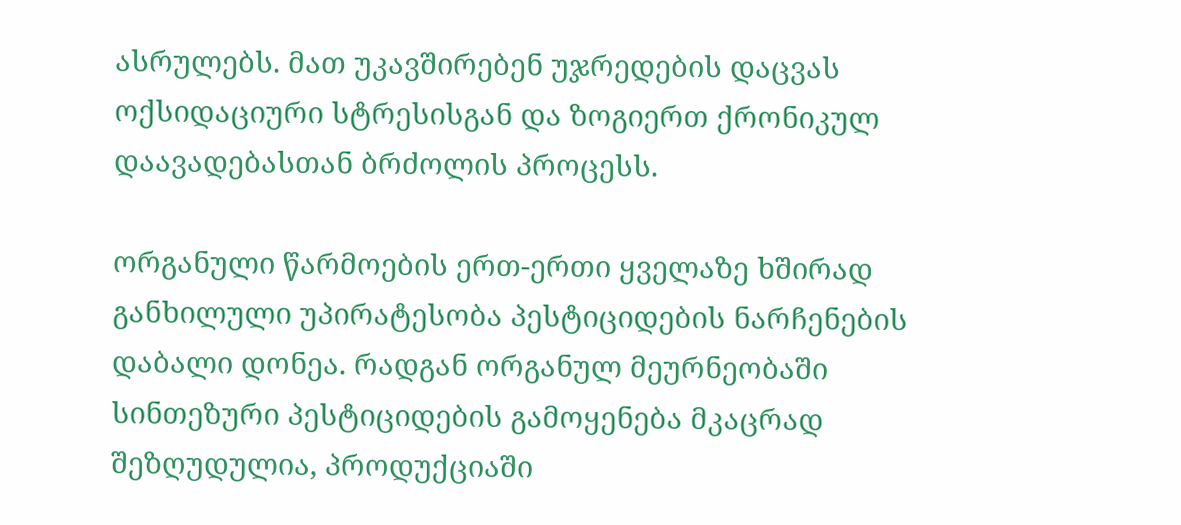ასრულებს. მათ უკავშირებენ უჯრედების დაცვას ოქსიდაციური სტრესისგან და ზოგიერთ ქრონიკულ დაავადებასთან ბრძოლის პროცესს.

ორგანული წარმოების ერთ-ერთი ყველაზე ხშირად განხილული უპირატესობა პესტიციდების ნარჩენების დაბალი დონეა. რადგან ორგანულ მეურნეობაში სინთეზური პესტიციდების გამოყენება მკაცრად შეზღუდულია, პროდუქციაში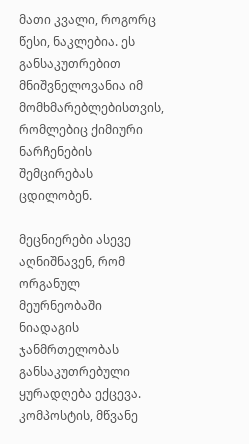მათი კვალი, როგორც წესი, ნაკლებია. ეს განსაკუთრებით მნიშვნელოვანია იმ მომხმარებლებისთვის, რომლებიც ქიმიური ნარჩენების შემცირებას ცდილობენ.

მეცნიერები ასევე აღნიშნავენ, რომ ორგანულ მეურნეობაში ნიადაგის ჯანმრთელობას განსაკუთრებული ყურადღება ექცევა. კომპოსტის, მწვანე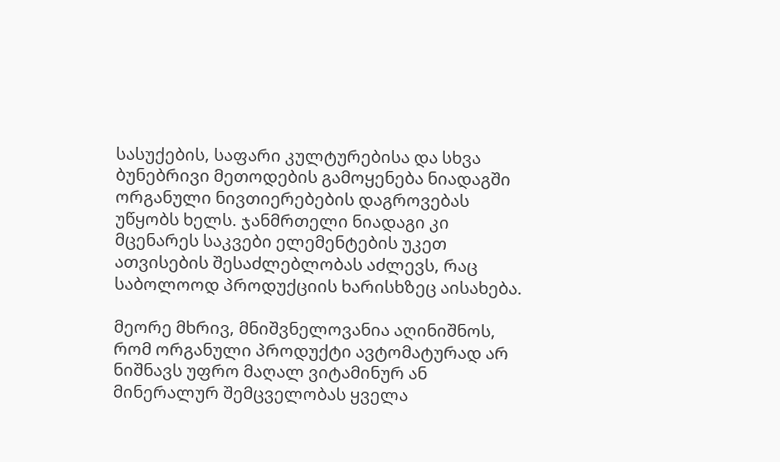სასუქების, საფარი კულტურებისა და სხვა ბუნებრივი მეთოდების გამოყენება ნიადაგში ორგანული ნივთიერებების დაგროვებას უწყობს ხელს. ჯანმრთელი ნიადაგი კი მცენარეს საკვები ელემენტების უკეთ ათვისების შესაძლებლობას აძლევს, რაც საბოლოოდ პროდუქციის ხარისხზეც აისახება.

მეორე მხრივ, მნიშვნელოვანია აღინიშნოს, რომ ორგანული პროდუქტი ავტომატურად არ ნიშნავს უფრო მაღალ ვიტამინურ ან მინერალურ შემცველობას ყველა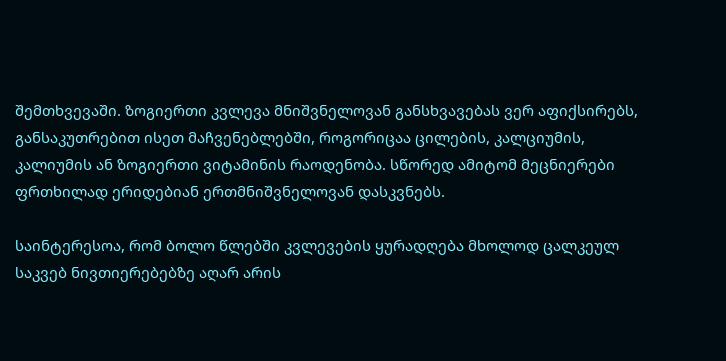შემთხვევაში. ზოგიერთი კვლევა მნიშვნელოვან განსხვავებას ვერ აფიქსირებს, განსაკუთრებით ისეთ მაჩვენებლებში, როგორიცაა ცილების, კალციუმის, კალიუმის ან ზოგიერთი ვიტამინის რაოდენობა. სწორედ ამიტომ მეცნიერები ფრთხილად ერიდებიან ერთმნიშვნელოვან დასკვნებს.

საინტერესოა, რომ ბოლო წლებში კვლევების ყურადღება მხოლოდ ცალკეულ საკვებ ნივთიერებებზე აღარ არის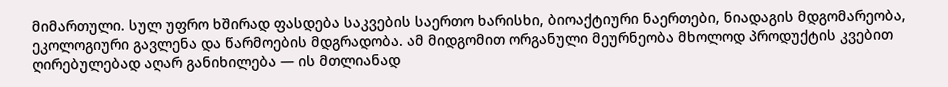მიმართული. სულ უფრო ხშირად ფასდება საკვების საერთო ხარისხი, ბიოაქტიური ნაერთები, ნიადაგის მდგომარეობა, ეკოლოგიური გავლენა და წარმოების მდგრადობა. ამ მიდგომით ორგანული მეურნეობა მხოლოდ პროდუქტის კვებით ღირებულებად აღარ განიხილება — ის მთლიანად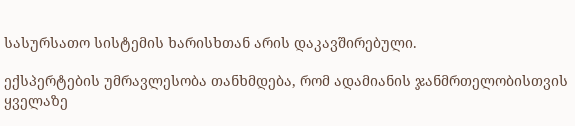სასურსათო სისტემის ხარისხთან არის დაკავშირებული.

ექსპერტების უმრავლესობა თანხმდება, რომ ადამიანის ჯანმრთელობისთვის ყველაზე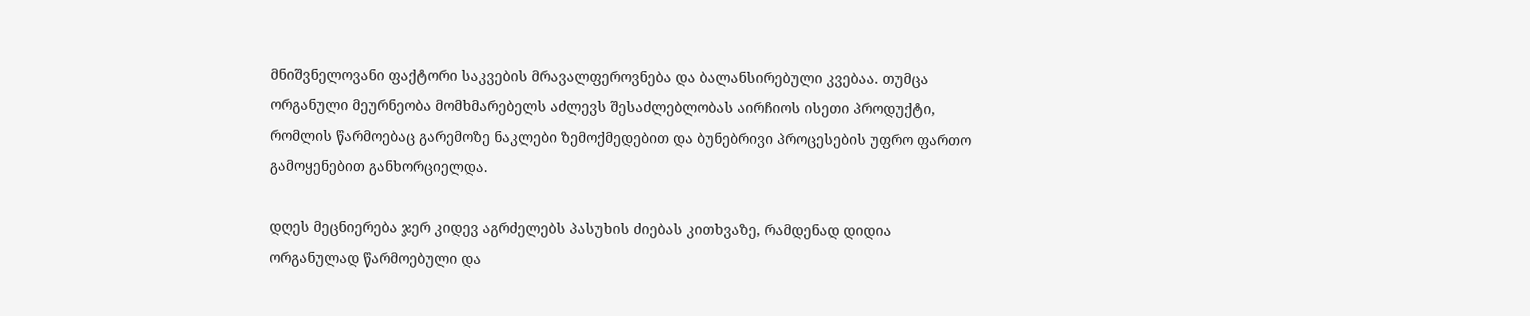მნიშვნელოვანი ფაქტორი საკვების მრავალფეროვნება და ბალანსირებული კვებაა. თუმცა ორგანული მეურნეობა მომხმარებელს აძლევს შესაძლებლობას აირჩიოს ისეთი პროდუქტი, რომლის წარმოებაც გარემოზე ნაკლები ზემოქმედებით და ბუნებრივი პროცესების უფრო ფართო გამოყენებით განხორციელდა.

დღეს მეცნიერება ჯერ კიდევ აგრძელებს პასუხის ძიებას კითხვაზე, რამდენად დიდია ორგანულად წარმოებული და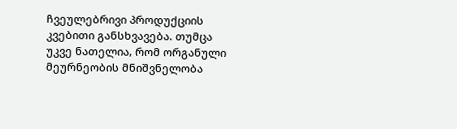ჩვეულებრივი პროდუქციის კვებითი განსხვავება. თუმცა უკვე ნათელია, რომ ორგანული მეურნეობის მნიშვნელობა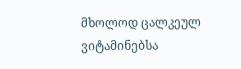მხოლოდ ცალკეულ ვიტამინებსა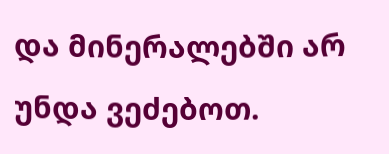და მინერალებში არ უნდა ვეძებოთ.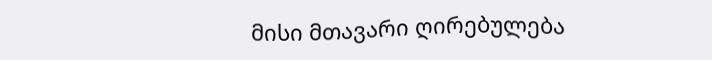მისი მთავარი ღირებულება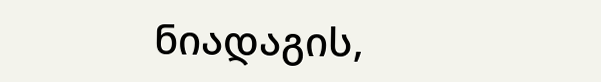ნიადაგის,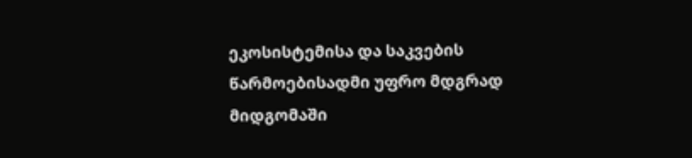ეკოსისტემისა და საკვების წარმოებისადმი უფრო მდგრად მიდგომაში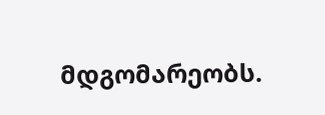მდგომარეობს.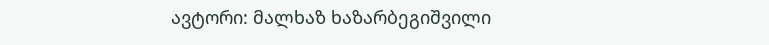ავტორი: მალხაზ ხაზარბეგიშვილი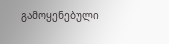გამოყენებული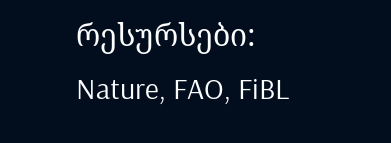რესურსები: Nature, FAO, FiBL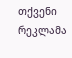თქვენი რეკლამა